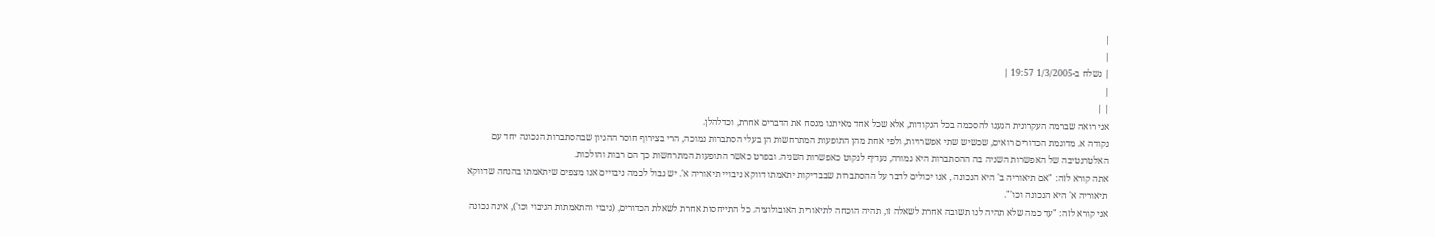|
|
| נשלח ב-1/3/2005 19:57 |
|
| |
אני רואה שברמה העקרונית הגענו להסכמה בכל הנקודות, אלא שכל אחד מאיתנו מנסח את הדברים אחרת, וכדלהלן.
נקודה א. מדוגמת הכדורים רואים, שכשיש שתי אפשרויות, ולפי אחת מהן התופעות המתרחשות הן בעלי הסתברות נמוכה, הרי בצירוף חוסר ההגיון שבהסתברות הנכונה יחד עם האלטרנטיבה של האפשרות השניה בה ההסתברות היא גמורה, נעדיף לנקוט כאפשרות השניה. ובפרט כאשר התופעות המתרחשות כך הם רבות והולכות.
אתה קורא לזה: "אם תיאוריה ב' היא הנכונה , אנו יכולים לדבר על ההסתברות שבבדיקות יתאמתו דווקא ניבויי תיאוריה א'. יש גבול לכמה ניבויים אנו מצפים שיתאמתו בהנחה שדווקא תיאוריה א' היא הנכונה וכו'".
אני קורא לזה: "עד כמה שלא תהיה לנו תשובה אחרת לשאלה זו, תהיה הוכחה לתיאורית האובולוציה. כל התייחסות אחרת לשאלת הכדורים, (ניבוי והתאמתות הניבוי וכו'), אינה נכונה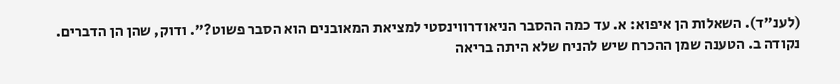(לענ"ד). השאלות הן איפוא: א. עד כמה ההסבר הניאודרווינסטי למציאת המאובנים הוא הסבר פשוט?". ודוק, שהן הן הדברים.
נקודה ב. הטענה שמן ההכרח שיש להניח שלא היתה בריאה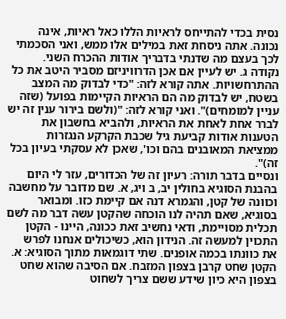נסית בכדי להתייחס לראיות הללו כאל ראיות, אינה נכונה. אתה ניסחת זאת במילים אלו ממש, ואני הסכמתי לכך בעצם מה שדנתי בדבריך אודות ההכרח השני.
נקודה ג. יש לעיין אם אכן הדרוויניזם מסביר היטב את כל ההתרחשויות. אתה קורא לזה: "כדי לבדוק מה המצב בשטח, יש לבדוק מה הם הראיות הקיימות בפועל (שזה עניין למומחים)". ואני קורא לזה: "(ולשם בירור ענין זה יש לברר אחת לאחת את הראיות, ולהביא בחשבון את הטענות אודות קביעת גיל שכבת הקרקע הנגזרות ממציאת המאובנים בהם וכו', שאכן לא עסקתי בעיון בכל זה)".
ונסיים בדבר תורה: רעיון זה של הכדורים, עזר לי היום בהבנת הסוגיא בחולין יב, ב ויג, א. שם מדובר על מחשבה וכוונה של קטן, והגמרא דנה אם קיימת כזו. ומבואר בסוגיא, שאם תהיה לנו הוכחה שהקטן עשה דבר מה לשם תכלית מסויימת, ודאי נחשיב זאת ככונה, היינו - הקטן התכוין למעשה זה. הנידון הוא, כשיכולים אנחנו לפרש את כוונתו בכמה אופנים. שתי דוגמאות מתוך הסוגיא: א. הקטן שחט קרבן בצפון המזבח. אם הסיבה שהוא שחט בצפון היא כיון שידע ששם צריך לשחוט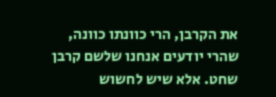את הקרבן, הרי כוונתו כוונה, שהרי יודעים אנחנו שלשם קרבן שחט. אלא שיש לחשוש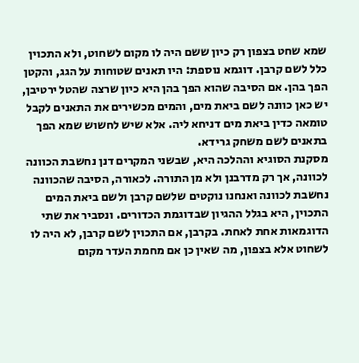שמא שחט בצפון רק כיון ששם היה לו מקום לשחוט, ולא התכוין כלל לשם קרבן. דוגמא נוספת: היו תאנים שטוחות על הגג, והקטן הפך בהן. אם הסיבה שהוא הפך בהן היא כיון שרצה שהטל ירטיבן, יש כאן כוונה לשם ביאת מים, והמים מכשירים את התאנים לקבל טומאה כדין ביאת מים דניחא ליה. אלא שיש לחשוש שמא הפך בתאנים לשם משחק גרידא.
מסקנת הסוגיא וההלכה היא, שבשני המקרים דנן נחשבת הכוונה לכוונה, אך רק מדרבנן ולא מן התורה. לכאורה, הסיבה שהכוונה נחשבת לכוונה ואנחנו נוקטים שלשם קרבן ולשם ביאת המים התכוין, היא בגלל ההגיון שבדוגמת הכדורים. ונסביר את שתי הדוגמאות אחת לאחת. בקרבן, אם התכוין לשם קרבן, לא היה לו לשחוט אלא בצפון, מה שאין כן אם מחמת העדר מקום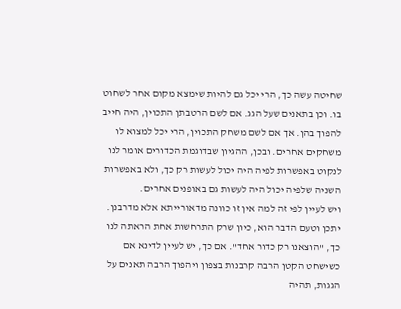שחיטה עשה כך, הרי יכל גם להיות שימצא מקום אחר לשחוט בו. וכן בתאנים שעל הגג. אם לשם הרטבתן התכוין, היה חייב להפוך בהן. אך אם לשם משחק התכוין, הרי יכל למצוא לו משחקים אחרים. ובכן, ההגיון שבדוגמת הכדורים אומר לנו לנקוט באפשרות לפיה היה יכול לעשות רק כך, ולא באפשרות השניה שלפיה יכול היה לעשות גם באופנים אחרים.
ויש לעיין לפי זה למה אין זו כוונה מדאורייתא אלא מדרבנן. יתכן וטעם הדבר הוא, כיון שרק התרחשות אחת הראתה לנו כך, "הוצאנו רק כדור אחד". אם כך, יש לעיין לדינא אם כשישחט הקטן הרבה קרבנות בצפון ויהפוך הרבה תאנים על הגגות, תהיה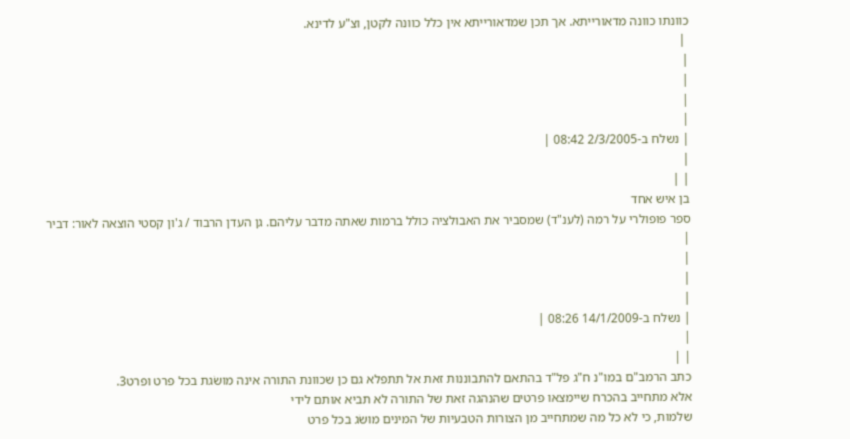כוונתו כוונה מדאורייתא. אך תכן שמדאורייתא אין כלל כוונה לקטן, וצ"ע לדינא.
 |
|
|
|
|
| נשלח ב-2/3/2005 08:42 |
|
| |
בן איש אחד
ספר פופולרי על רמה (לענ"ד) שמסביר את האבולציה כולל ברמות שאתה מדבר עליהם. גן העדן הרבוד / ג'ון קסטי הוצאה לאור: דביר
|
|
|
|
| נשלח ב-14/1/2009 08:26 |
|
| |
כתב הרמב"ם במו"נ ח"ג פל"ד בהתאם להתבוננות זאת אל תתפלא גם כן שכוונת התורה אינה מושׂגת בכל פרט ופרט3.
אלא מתחייב בהכרח שיימצאו פרטים שהנהגה זאת של התורה לא תביא אותם לידי
שלמות, כי לא כל מה שמתחייב מן הצורות הטבעיות של המינים מושׂג בכל פרט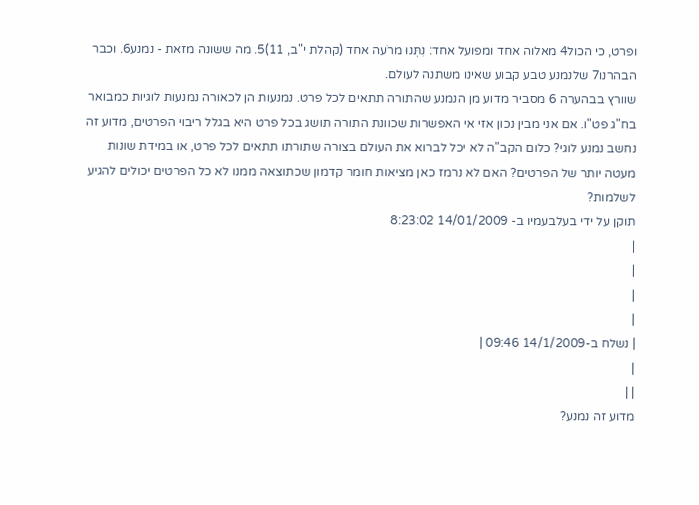ופרט, כי הכול4 מאלוה אחד ומפועל אחד: נִתְּנוּ מרֹעה אחד (קהלת י"ב, 11)5. מה ששונה מזאת - נמנע6. וכבר הבהרנו7 שלנמנע טבע קבוע שאינו משתנה לעולם.
שוורץ בבהערה 6 מסביר מדוע מן הנמנע שהתורה תתאים לכל פרט. נמנעות הן לכאורה נמנעות לוגיות כמבואר בח"ג פט"ו. אם אני מבין נכון אזי אי האפשרות שכוונת התורה תושג בכל פרט היא בגלל ריבוי הפרטים, מדוע זה נחשב נמנע לוגי? כלום הקב"ה לא יכל לברוא את העולם בצורה שתורתו תתאים לכל פרט, או במידת שונות מעטה יותר של הפרטים? האם לא נרמז כאן מציאות חומר קדמון שכתוצאה ממנו לא כל הפרטים יכולים להגיע לשלמות?
תוקן על ידי בעלבעמיו ב- 14/01/2009 8:23:02
|
|
|
|
| נשלח ב-14/1/2009 09:46 |
|
| |
מדוע זה נמנע?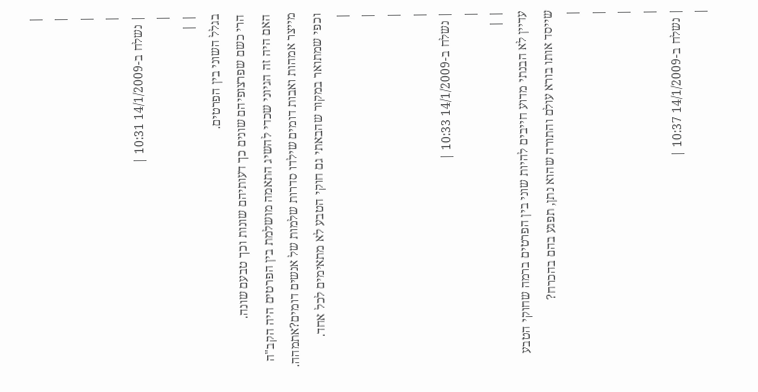|
|
|
|
| נשלח ב-14/1/2009 10:31 |
|
| |
בגלל השוני בין הפרטים.
הרי כשם שפרצופיהם שונים כך דעותיהם שונות וכך טבעם שונה.
האם היה זה הגיוני שכדי להשיג התאמה מושלמת בין הפרטים היה הקב"ה מייצר אמהות ואבות דומים שילדו סדרות שלמות של אנשים דומים?אתמהה.
וכפי שמתואר במקור שהבאתי גם חוקי הטבע לא מתאימים לכל אחד.
|
|
|
|
| נשלח ב-14/1/2009 10:33 |
|
| |
עדיין לא הבנתי מדוע חייבים להיות שוני בין הפרטים ברמה שחוקי הטבע שייסד אותו בורא עולם והתורה שהוא נתן, תפגע בהם בהכרח?
|
|
|
|
| נשלח ב-14/1/2009 10:37 |
|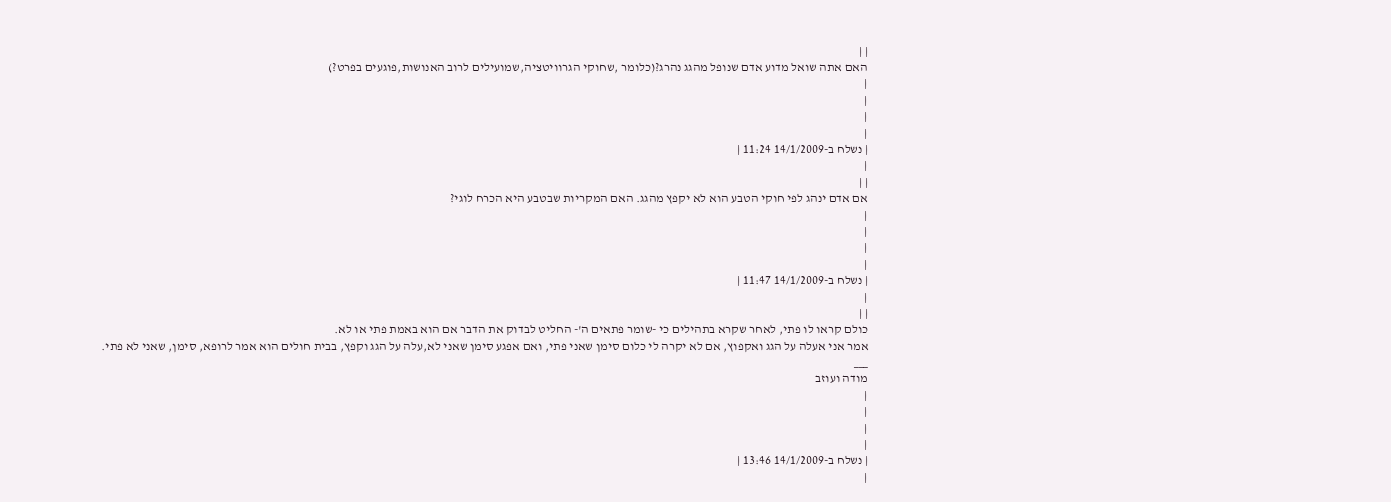| |
האם אתה שואל מדוע אדם שנופל מהגג נהרג?(כלומר ,שחוקי הגרוויטציה,שמועילים לרוב האנושות,פוגעים בפרט?)
|
|
|
|
| נשלח ב-14/1/2009 11:24 |
|
| |
אם אדם ינהג לפי חוקי הטבע הוא לא יקפץ מהגג. האם המקריות שבטבע היא הכרח לוגי?
|
|
|
|
| נשלח ב-14/1/2009 11:47 |
|
| |
כולם קראו לו פתי, לאחר שקרא בתהילים כי -שומר פתאים ה'- החליט לבדוק את הדבר אם הוא באמת פתי או לא.
אמר אני אעלה על הגג ואקפוץ, אם לא יקרה לי כלום סימן שאני פתי, ואם אפגע סימן שאני לא,עלה על הגג וקפץ, בבית חולים הוא אמר לרופא, סימן, שאני לא פתי.
___
מודה ועוזב
|
|
|
|
| נשלח ב-14/1/2009 13:46 |
|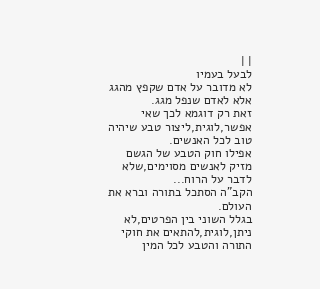| |
לבעל בעמיו
לא מדובר על אדם שקפץ מהגג אלא לאדם שנפל מגג.
זאת רק דוגמא לכך שאי אפשר,לוגית,ליצור טבע שיהיה טוב לכל האנשים.
אפילו חוק הטבע של הגשם מזיק לאנשים מסוימים,שלא לדבר על הרוח...
הקב"ה הסתכל בתורה וברא את העולם.
בגלל השוני בין הפרטים,לא ניתן,לוגית,להתאים את חוקי התורה והטבע לכל המין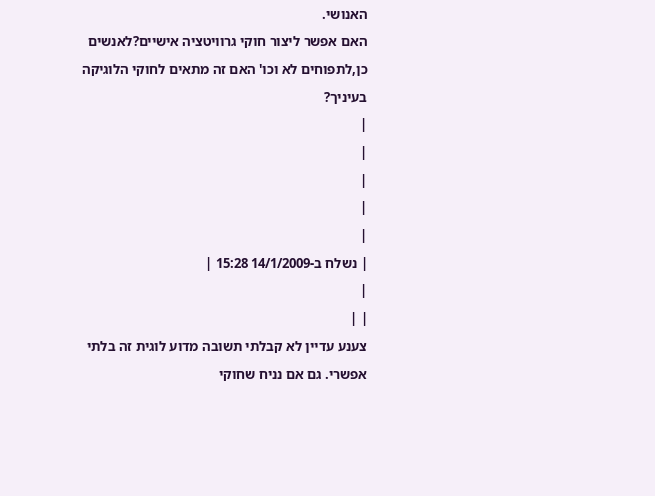האנושי.
האם אפשר ליצור חוקי גרוויטציה אישיים?לאנשים כן,לתפוחים לא וכו' האם זה מתאים לחוקי הלוגיקה בעיניך?
|
|
|
|
|
| נשלח ב-14/1/2009 15:28 |
|
| |
צענע עדיין לא קבלתי תשובה מדוע לוגית זה בלתי אפשרי. גם אם נניח שחוקי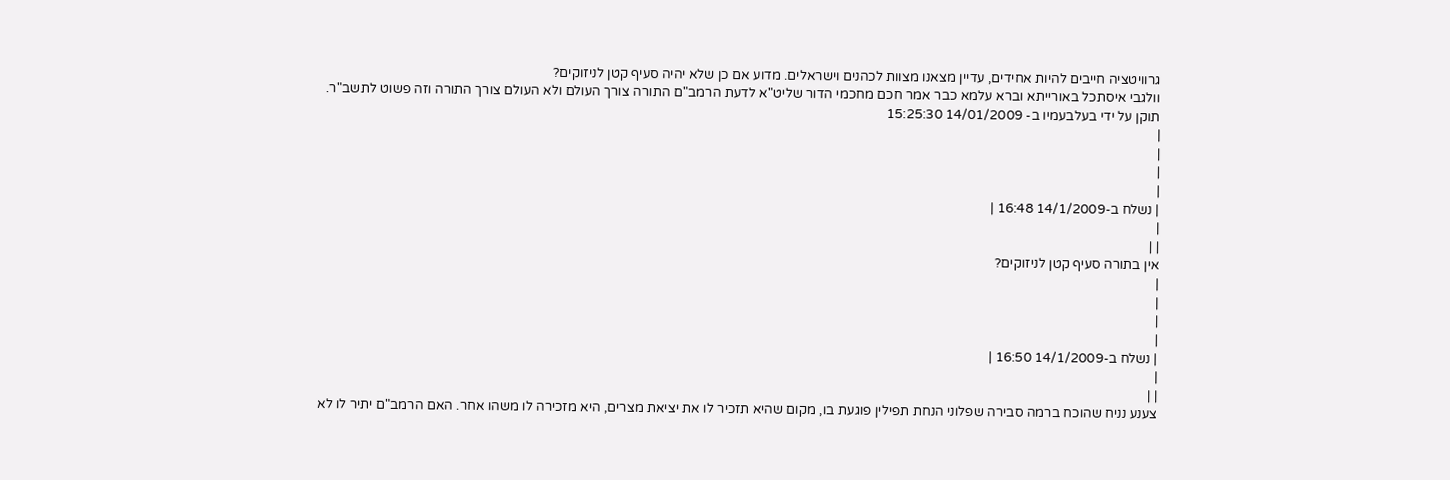גרוויטציה חייבים להיות אחידים, עדיין מצאנו מצוות לכהנים וישראלים. מדוע אם כן שלא יהיה סעיף קטן לניזוקים?
וולגבי איסתכל באורייתא וברא עלמא כבר אמר חכם מחכמי הדור שליט"א לדעת הרמב"ם התורה צורך העולם ולא העולם צורך התורה וזה פשוט לתשב"ר.
תוקן על ידי בעלבעמיו ב- 14/01/2009 15:25:30
|
|
|
|
| נשלח ב-14/1/2009 16:48 |
|
| |
אין בתורה סעיף קטן לניזוקים?
|
|
|
|
| נשלח ב-14/1/2009 16:50 |
|
| |
צענע נניח שהוכח ברמה סבירה שפלוני הנחת תפילין פוגעת בו, מקום שהיא תזכיר לו את יציאת מצרים, היא מזכירה לו משהו אחר. האם הרמב"ם יתיר לו לא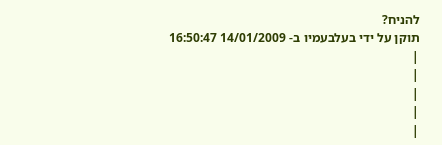להניח?
תוקן על ידי בעלבעמיו ב- 14/01/2009 16:50:47
|
|
|
|
|